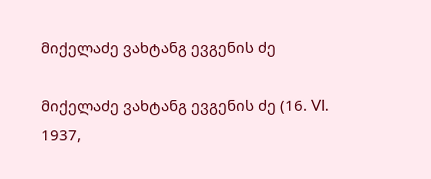მიქელაძე ვახტანგ ევგენის ძე

მიქელაძე ვახტანგ ევგენის ძე (16. VI. 1937,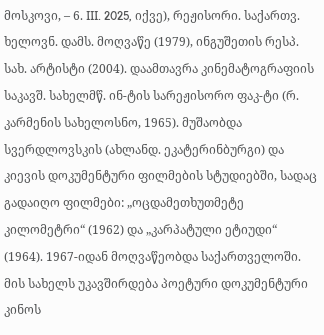მოსკოვი, – 6. III. 2025, იქვე), რეჟისორი. საქართვ. ხელოვნ. დამს. მოღვაწე (1979), ინგუშეთის რესპ. სახ. არტისტი (2004). დაამთავრა კინემატოგრაფიის საკავშ. სახელმწ. ინ-ტის სარეჟისორო ფაკ-ტი (რ. კარმენის სახელოსნო, 1965). მუშაობდა სვერდლოვსკის (ახლანდ. ეკატერინბურგი) და კიევის დოკუმენტური ფილმების სტუდიებში, სადაც გადაიღო ფილმები: „ოცდამეთხუთმეტე კილომეტრი“ (1962) და „კარპატული ეტიუდი“ (1964). 1967-იდან მოღვაწეობდა საქართველოში. მის სახელს უკავშირდება პოეტური დოკუმენტური კინოს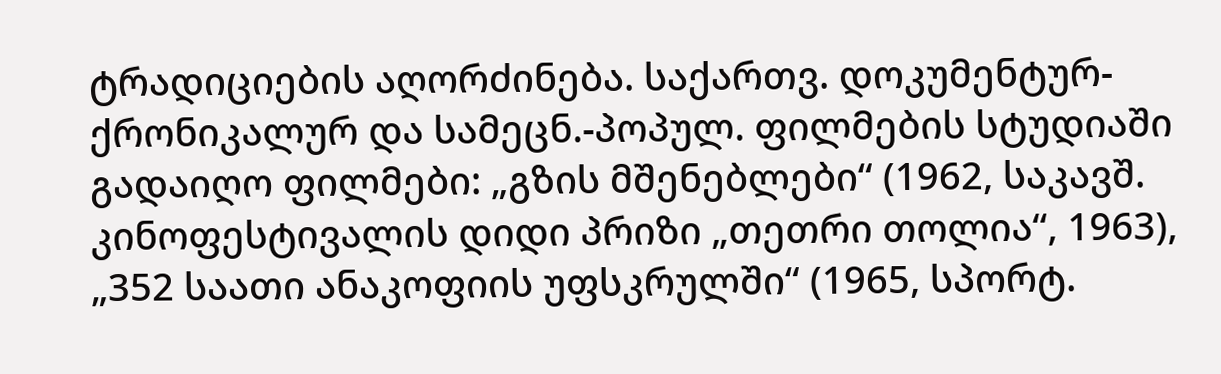ტრადიციების აღორძინება. საქართვ. დოკუმენტურ-ქრონიკალურ და სამეცნ.-პოპულ. ფილმების სტუდიაში გადაიღო ფილმები: „გზის მშენებლები“ (1962, საკავშ. კინოფესტივალის დიდი პრიზი „თეთრი თოლია“, 1963), „352 საათი ანაკოფიის უფსკრულში“ (1965, სპორტ.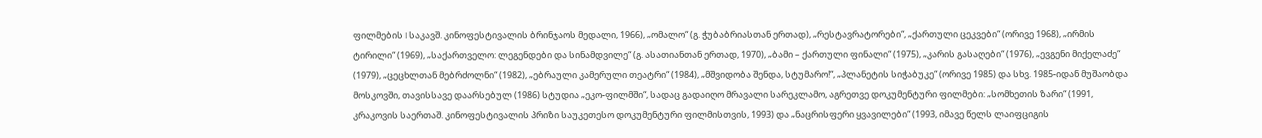ფილმების I საკავშ. კინოფესტივალის ბრინჯაოს მედალი, 1966), „ომალო“ (გ. ჭუბაბრიასთან ერთად), „რესტავრატორები“, „ქართული ცეკვები“ (ორივე 1968), „ირმის ტირილი“ (1969), „საქართველო: ლეგენდები და სინამდვილე“ (გ. ასათიანთან ერთად, 1970), „ბამი – ქართული ფინალი“ (1975), „კარის გასაღები“ (1976), „ევგენი მიქელაძე“ (1979), „ცეცხლთან მებრძოლნი“ (1982), „ებრაული კამერული თეატრი“ (1984), „მშვიდობა შენდა, სტუმარო!“, „პლანეტის სიჭაბუკე“ (ორივე 1985) და სხვ. 1985-იდან მუშაობდა მოსკოვში, თავისსავე დაარსებულ (1986) სტუდია „ეკო-ფილმში“, სადაც გადაიღო მრავალი სარეკლამო, აგრეთვე დოკუმენტური ფილმები: „სომხეთის ზარი“ (1991, კრაკოვის საერთაშ. კინოფესტივალის პრიზი საუკეთესო დოკუმენტური ფილმისთვის, 1993) და „ნაცრისფერი ყვავილები“ (1993, იმავე წელს ლაიფციგის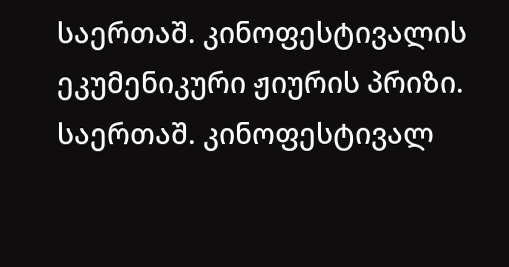საერთაშ. კინოფესტივალის ეკუმენიკური ჟიურის პრიზი. საერთაშ. კინოფესტივალ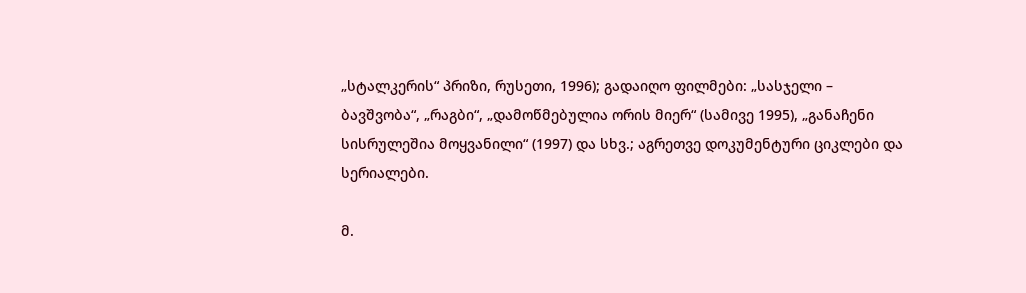„სტალკერის“ პრიზი, რუსეთი, 1996); გადაიღო ფილმები: „სასჯელი – ბავშვობა“, „რაგბი“, „დამოწმებულია ორის მიერ“ (სამივე 1995), „განაჩენი სისრულეშია მოყვანილი“ (1997) და სხვ.; აგრეთვე დოკუმენტური ციკლები და სერიალები.

მ.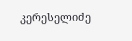კერესელიძე